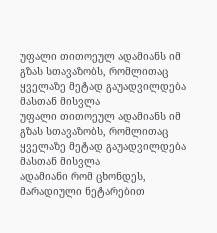უფალი თითოეულ ადამიანს იმ გზას სთავაზობს, რომლითაც ყველაზე მეტად გაუადვილდება მასთან მისვლა
უფალი თითოეულ ადამიანს იმ გზას სთავაზობს, რომლითაც ყველაზე მეტად გაუადვილდება მასთან მისვლა
ადამიანი რომ ცხონდეს, მარადიული ნეტარებით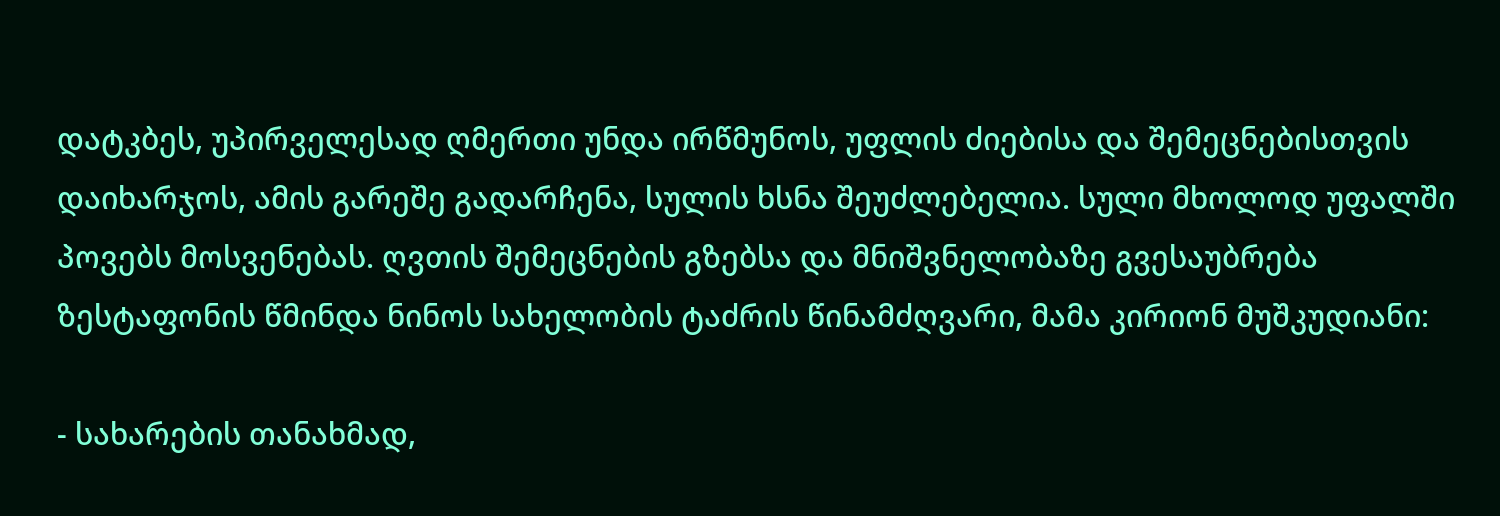დატკბეს, უპირველესად ღმერთი უნდა ირწმუნოს, უფლის ძიებისა და შემეცნებისთვის დაიხარჯოს, ამის გარეშე გადარჩენა, სულის ხსნა შეუძლებელია. სული მხოლოდ უფალში პოვებს მოსვენებას. ღვთის შემეცნების გზებსა და მნიშვნელობაზე გვესაუბრება ზესტაფონის წმინდა ნინოს სახელობის ტაძრის წინამძღვარი, მამა კირიონ მუშკუდიანი:

- სახარების თანახმად,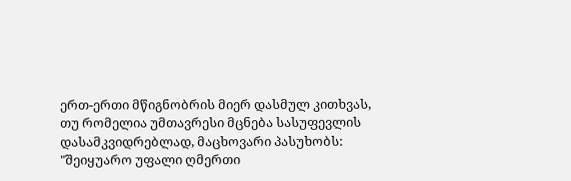ერთ-ერთი მწიგნობრის მიერ დასმულ კითხვას, თუ რომელია უმთავრესი მცნება სასუფევლის დასამკვიდრებლად, მაცხოვარი პასუხობს: "შეიყუარო უფალი ღმერთი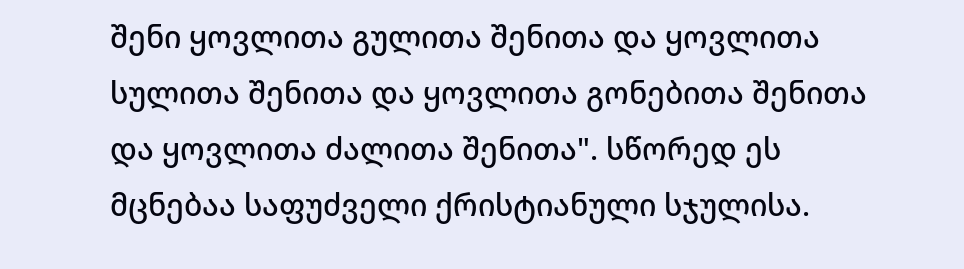შენი ყოვლითა გულითა შენითა და ყოვლითა სულითა შენითა და ყოვლითა გონებითა შენითა და ყოვლითა ძალითა შენითა". სწორედ ეს მცნებაა საფუძველი ქრისტიანული სჯულისა.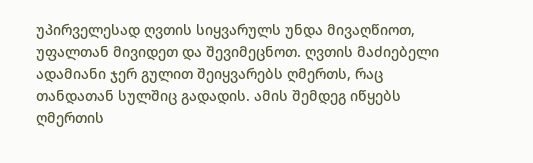უპირველესად ღვთის სიყვარულს უნდა მივაღწიოთ, უფალთან მივიდეთ და შევიმეცნოთ. ღვთის მაძიებელი ადამიანი ჯერ გულით შეიყვარებს ღმერთს, რაც თანდათან სულშიც გადადის. ამის შემდეგ იწყებს ღმერთის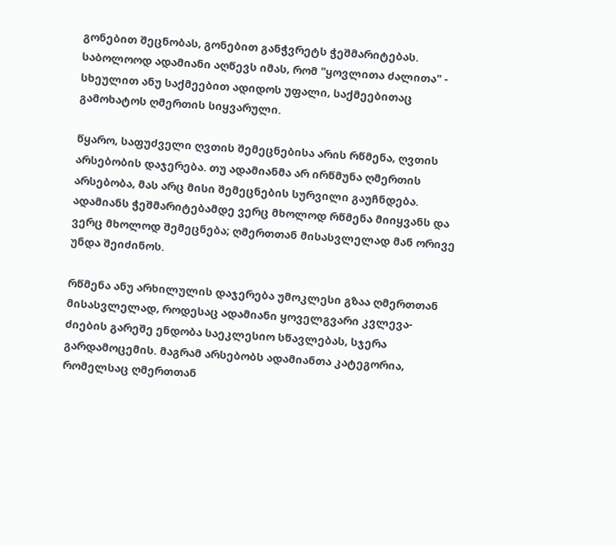გონებით შეცნობას, გონებით განჭვრეტს ჭეშმარიტებას. საბოლოოდ ადამიანი აღწევს იმას, რომ "ყოვლითა ძალითა" - სხეულით ანუ საქმეებით ადიდოს უფალი, საქმეებითაც გამოხატოს ღმერთის სიყვარული.

წყარო, საფუძველი ღვთის შემეცნებისა არის რწმენა, ღვთის არსებობის დაჯერება. თუ ადამიანმა არ ირწმუნა ღმერთის არსებობა, მას არც მისი შემეცნების სურვილი გაუჩნდება. ადამიანს ჭეშმარიტებამდე ვერც მხოლოდ რწმენა მიიყვანს და ვერც მხოლოდ შემეცნება; ღმერთთან მისასვლელად მან ორივე უნდა შეიძინოს.

რწმენა ანუ არხილულის დაჯერება უმოკლესი გზაა ღმერთთან მისასვლელად, როდესაც ადამიანი ყოველგვარი კვლევა-ძიების გარეშე ენდობა საეკლესიო სწავლებას, სჯერა გარდამოცემის. მაგრამ არსებობს ადამიანთა კატეგორია, რომელსაც ღმერთთან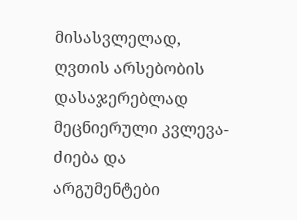მისასვლელად, ღვთის არსებობის დასაჯერებლად მეცნიერული კვლევა-ძიება და არგუმენტები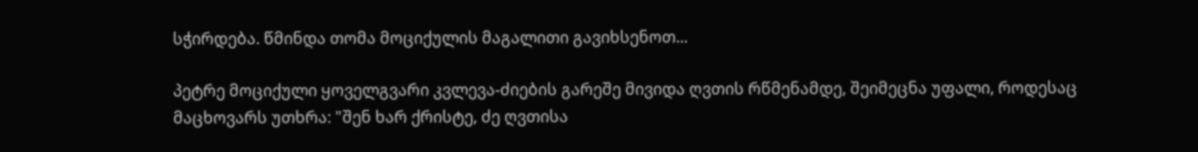სჭირდება. წმინდა თომა მოციქულის მაგალითი გავიხსენოთ...

პეტრე მოციქული ყოველგვარი კვლევა-ძიების გარეშე მივიდა ღვთის რწმენამდე, შეიმეცნა უფალი, როდესაც მაცხოვარს უთხრა: "შენ ხარ ქრისტე, ძე ღვთისა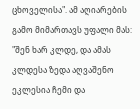ცხოველისა". ამ აღიარების გამო მიმართავს უფალი მას: "შენ ხარ კლდე, და ამას კლდესა ზედა აღვაშენო ეკლესია ჩემი და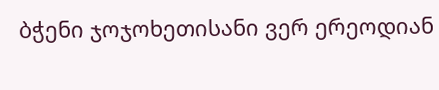ბჭენი ჯოჯოხეთისანი ვერ ერეოდიან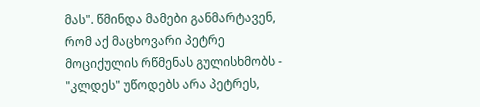მას". წმინდა მამები განმარტავენ, რომ აქ მაცხოვარი პეტრე მოციქულის რწმენას გულისხმობს - "კლდეს" უწოდებს არა პეტრეს,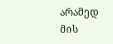არამედ მის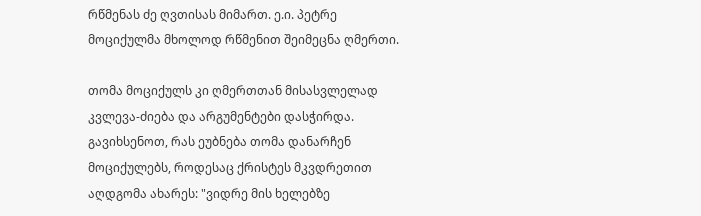რწმენას ძე ღვთისას მიმართ. ე.ი. პეტრე მოციქულმა მხოლოდ რწმენით შეიმეცნა ღმერთი.

თომა მოციქულს კი ღმერთთან მისასვლელად კვლევა-ძიება და არგუმენტები დასჭირდა. გავიხსენოთ, რას ეუბნება თომა დანარჩენ მოციქულებს, როდესაც ქრისტეს მკვდრეთით აღდგომა ახარეს: "ვიდრე მის ხელებზე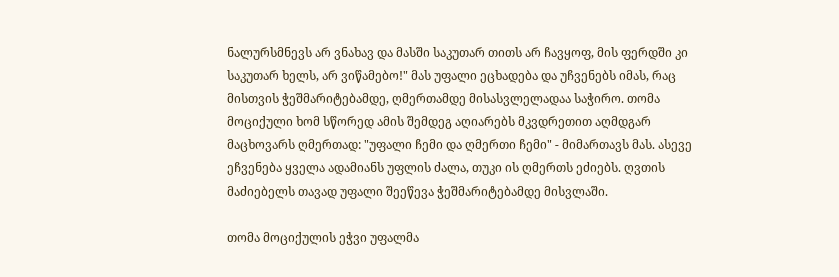ნალურსმნევს არ ვნახავ და მასში საკუთარ თითს არ ჩავყოფ, მის ფერდში კი საკუთარ ხელს, არ ვიწამებო!" მას უფალი ეცხადება და უჩვენებს იმას, რაც მისთვის ჭეშმარიტებამდე, ღმერთამდე მისასვლელადაა საჭირო. თომა მოციქული ხომ სწორედ ამის შემდეგ აღიარებს მკვდრეთით აღმდგარ მაცხოვარს ღმერთად: "უფალი ჩემი და ღმერთი ჩემი" - მიმართავს მას. ასევე ეჩვენება ყველა ადამიანს უფლის ძალა, თუკი ის ღმერთს ეძიებს. ღვთის მაძიებელს თავად უფალი შეეწევა ჭეშმარიტებამდე მისვლაში.

თომა მოციქულის ეჭვი უფალმა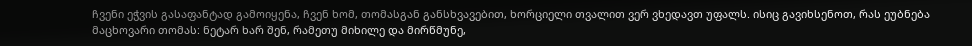ჩვენი ეჭვის გასაფანტად გამოიყენა, ჩვენ ხომ, თომასგან განსხვავებით, ხორციელი თვალით ვერ ვხედავთ უფალს. ისიც გავიხსენოთ, რას ეუბნება მაცხოვარი თომას: ნეტარ ხარ შენ, რამეთუ მიხილე და მირწმუნე,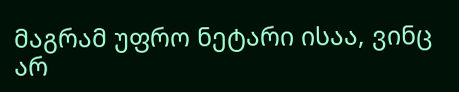მაგრამ უფრო ნეტარი ისაა, ვინც არ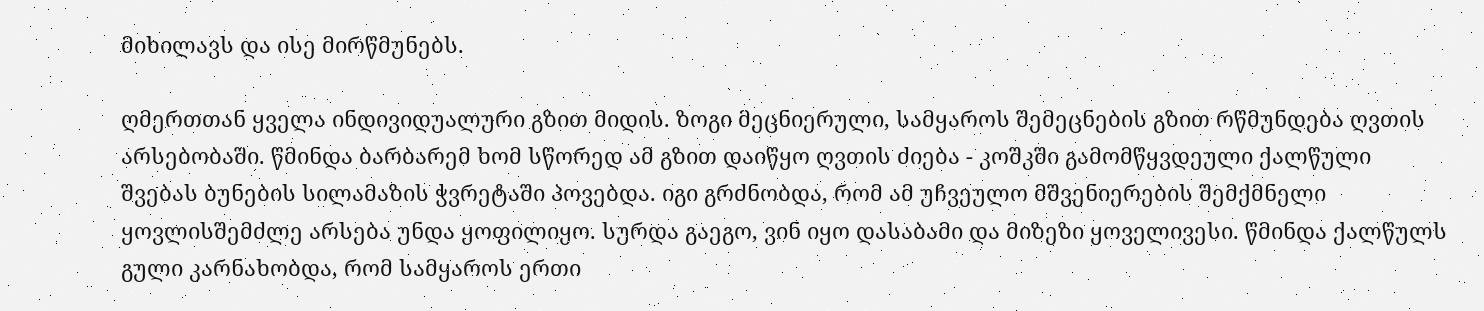მიხილავს და ისე მირწმუნებს.

ღმერთთან ყველა ინდივიდუალური გზით მიდის. ზოგი მეცნიერული, სამყაროს შემეცნების გზით რწმუნდება ღვთის არსებობაში. წმინდა ბარბარემ ხომ სწორედ ამ გზით დაიწყო ღვთის ძიება - კოშკში გამომწყვდეული ქალწული შვებას ბუნების სილამაზის ჭვრეტაში პოვებდა. იგი გრძნობდა, რომ ამ უჩვეულო მშვენიერების შემქმნელი ყოვლისშემძლე არსება უნდა ყოფილიყო. სურდა გაეგო, ვინ იყო დასაბამი და მიზეზი ყოველივესი. წმინდა ქალწულს გული კარნახობდა, რომ სამყაროს ერთი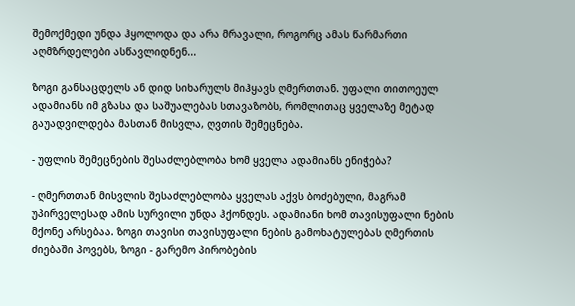შემოქმედი უნდა ჰყოლოდა და არა მრავალი, როგორც ამას წარმართი აღმზრდელები ასწავლიდნენ...

ზოგი განსაცდელს ან დიდ სიხარულს მიჰყავს ღმერთთან. უფალი თითოეულ ადამიანს იმ გზასა და საშუალებას სთავაზობს, რომლითაც ყველაზე მეტად გაუადვილდება მასთან მისვლა, ღვთის შემეცნება.

- უფლის შემეცნების შესაძლებლობა ხომ ყველა ადამიანს ენიჭება?

- ღმერთთან მისვლის შესაძლებლობა ყველას აქვს ბოძებული, მაგრამ უპირველესად ამის სურვილი უნდა ჰქონდეს. ადამიანი ხომ თავისუფალი ნების მქონე არსებაა. ზოგი თავისი თავისუფალი ნების გამოხატულებას ღმერთის ძიებაში პოვებს, ზოგი - გარემო პირობების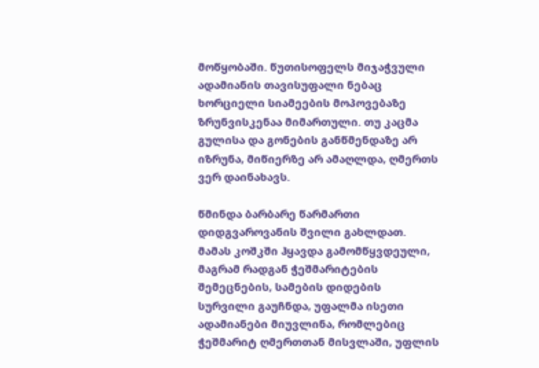მოწყობაში. წუთისოფელს მიჯაჭვული ადამიანის თავისუფალი ნებაც ხორციელი სიამეების მოპოვებაზე ზრუნვისკენაა მიმართული. თუ კაცმა გულისა და გონების განწმენდაზე არ იზრუნა, მიწიერზე არ ამაღლდა, ღმერთს ვერ დაინახავს.

წმინდა ბარბარე წარმართი დიდგვაროვანის შვილი გახლდათ. მამას კოშკში ჰყავდა გამომწყვდეული, მაგრამ რადგან ჭეშმარიტების შემეცნების, სამების დიდების სურვილი გაუჩნდა, უფალმა ისეთი ადამიანები მიუვლინა, რომლებიც ჭეშმარიტ ღმერთთან მისვლაში, უფლის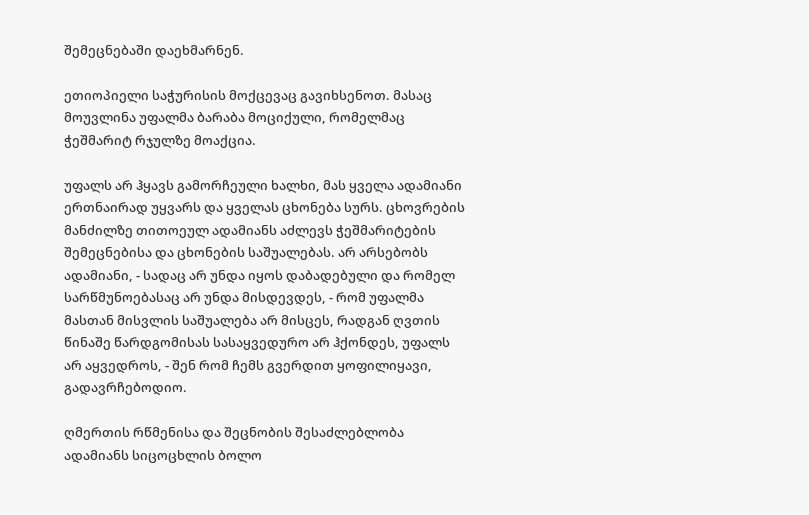შემეცნებაში დაეხმარნენ.

ეთიოპიელი საჭურისის მოქცევაც გავიხსენოთ. მასაც მოუვლინა უფალმა ბარაბა მოციქული, რომელმაც ჭეშმარიტ რჯულზე მოაქცია.

უფალს არ ჰყავს გამორჩეული ხალხი, მას ყველა ადამიანი ერთნაირად უყვარს და ყველას ცხონება სურს. ცხოვრების მანძილზე თითოეულ ადამიანს აძლევს ჭეშმარიტების შემეცნებისა და ცხონების საშუალებას. არ არსებობს ადამიანი, - სადაც არ უნდა იყოს დაბადებული და რომელ სარწმუნოებასაც არ უნდა მისდევდეს, - რომ უფალმა მასთან მისვლის საშუალება არ მისცეს, რადგან ღვთის წინაშე წარდგომისას სასაყვედურო არ ჰქონდეს, უფალს არ აყვედროს, - შენ რომ ჩემს გვერდით ყოფილიყავი, გადავრჩებოდიო.

ღმერთის რწმენისა და შეცნობის შესაძლებლობა ადამიანს სიცოცხლის ბოლო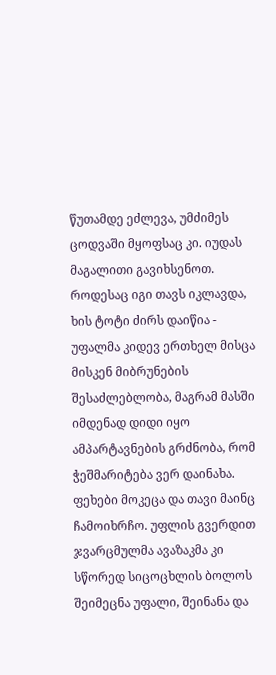წუთამდე ეძლევა, უმძიმეს ცოდვაში მყოფსაც კი. იუდას მაგალითი გავიხსენოთ. როდესაც იგი თავს იკლავდა, ხის ტოტი ძირს დაიწია - უფალმა კიდევ ერთხელ მისცა მისკენ მიბრუნების შესაძლებლობა, მაგრამ მასში იმდენად დიდი იყო ამპარტავნების გრძნობა, რომ ჭეშმარიტება ვერ დაინახა. ფეხები მოკეცა და თავი მაინც ჩამოიხრჩო. უფლის გვერდით ჯვარცმულმა ავაზაკმა კი სწორედ სიცოცხლის ბოლოს შეიმეცნა უფალი, შეინანა და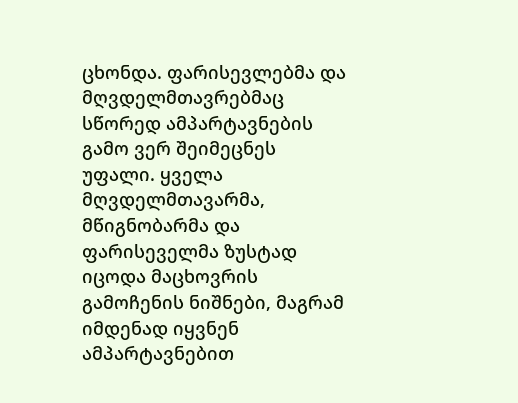ცხონდა. ფარისევლებმა და მღვდელმთავრებმაც სწორედ ამპარტავნების გამო ვერ შეიმეცნეს უფალი. ყველა მღვდელმთავარმა, მწიგნობარმა და ფარისეველმა ზუსტად იცოდა მაცხოვრის გამოჩენის ნიშნები, მაგრამ იმდენად იყვნენ ამპარტავნებით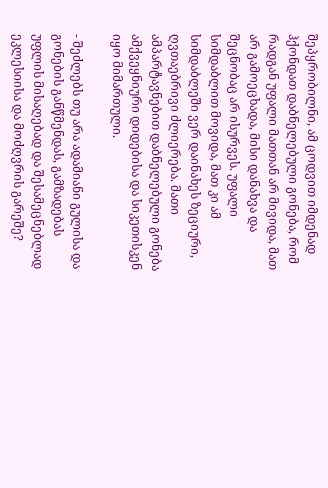შეპყრობილნი, ამ ცოდვით იმდენად ჰქონდათ დაბნელებული გონება, რომ რადგან უფალი მათთან არ მივიდა, მათ არ გამოეცხადა, მისი დანახვა და შეცნობაც არ ისურვეს. უფალი სიმდაბლით მოვიდა, მათ კი ამ სიმდაბლეში ვერ დაინახეს ზეციური, ღვთაებრივი ძლიერება. მათი ამპარტავნებით დაბნელებული გონება ამქვეყნიური დიდებისა და სიკეთისკენ იყო მიმართული.

- შეძლებს თუ არა ადამიანი გულისა და გონების განწმენდას, გამზადებას უფლის მისაღებად და შესამეცნებლად ეკლესიისა და მოძღვრის გარეშე?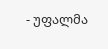- უფალმა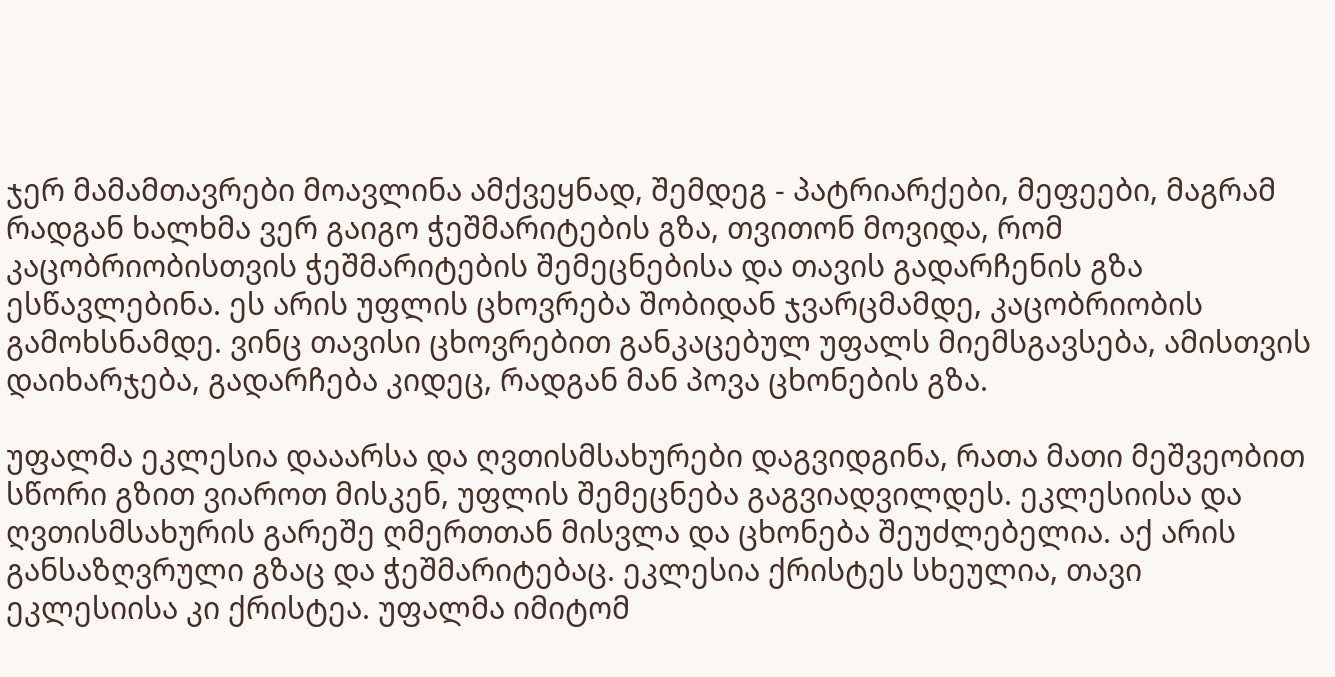ჯერ მამამთავრები მოავლინა ამქვეყნად, შემდეგ - პატრიარქები, მეფეები, მაგრამ რადგან ხალხმა ვერ გაიგო ჭეშმარიტების გზა, თვითონ მოვიდა, რომ კაცობრიობისთვის ჭეშმარიტების შემეცნებისა და თავის გადარჩენის გზა ესწავლებინა. ეს არის უფლის ცხოვრება შობიდან ჯვარცმამდე, კაცობრიობის გამოხსნამდე. ვინც თავისი ცხოვრებით განკაცებულ უფალს მიემსგავსება, ამისთვის დაიხარჯება, გადარჩება კიდეც, რადგან მან პოვა ცხონების გზა.

უფალმა ეკლესია დააარსა და ღვთისმსახურები დაგვიდგინა, რათა მათი მეშვეობით სწორი გზით ვიაროთ მისკენ, უფლის შემეცნება გაგვიადვილდეს. ეკლესიისა და ღვთისმსახურის გარეშე ღმერთთან მისვლა და ცხონება შეუძლებელია. აქ არის განსაზღვრული გზაც და ჭეშმარიტებაც. ეკლესია ქრისტეს სხეულია, თავი ეკლესიისა კი ქრისტეა. უფალმა იმიტომ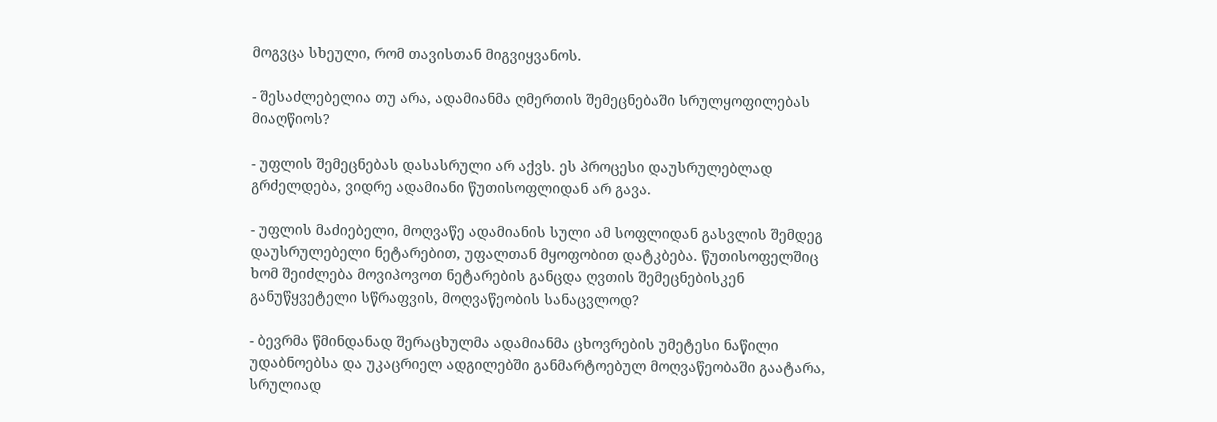მოგვცა სხეული, რომ თავისთან მიგვიყვანოს.

- შესაძლებელია თუ არა, ადამიანმა ღმერთის შემეცნებაში სრულყოფილებას მიაღწიოს?

- უფლის შემეცნებას დასასრული არ აქვს. ეს პროცესი დაუსრულებლად გრძელდება, ვიდრე ადამიანი წუთისოფლიდან არ გავა.

- უფლის მაძიებელი, მოღვაწე ადამიანის სული ამ სოფლიდან გასვლის შემდეგ დაუსრულებელი ნეტარებით, უფალთან მყოფობით დატკბება. წუთისოფელშიც ხომ შეიძლება მოვიპოვოთ ნეტარების განცდა ღვთის შემეცნებისკენ განუწყვეტელი სწრაფვის, მოღვაწეობის სანაცვლოდ?

- ბევრმა წმინდანად შერაცხულმა ადამიანმა ცხოვრების უმეტესი ნაწილი უდაბნოებსა და უკაცრიელ ადგილებში განმარტოებულ მოღვაწეობაში გაატარა, სრულიად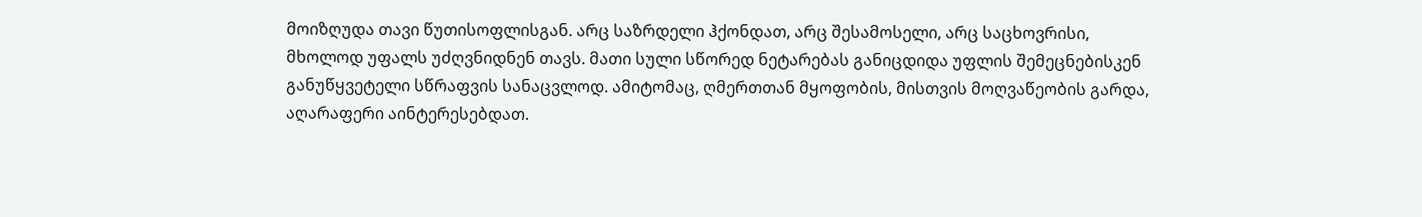მოიზღუდა თავი წუთისოფლისგან. არც საზრდელი ჰქონდათ, არც შესამოსელი, არც საცხოვრისი, მხოლოდ უფალს უძღვნიდნენ თავს. მათი სული სწორედ ნეტარებას განიცდიდა უფლის შემეცნებისკენ განუწყვეტელი სწრაფვის სანაცვლოდ. ამიტომაც, ღმერთთან მყოფობის, მისთვის მოღვაწეობის გარდა, აღარაფერი აინტერესებდათ.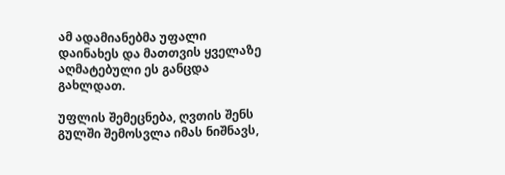ამ ადამიანებმა უფალი დაინახეს და მათთვის ყველაზე აღმატებული ეს განცდა გახლდათ.

უფლის შემეცნება, ღვთის შენს გულში შემოსვლა იმას ნიშნავს,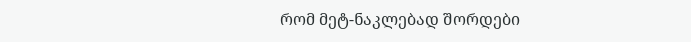რომ მეტ-ნაკლებად შორდები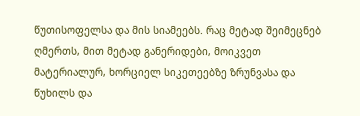წუთისოფელსა და მის სიამეებს. რაც მეტად შეიმეცნებ ღმერთს, მით მეტად განერიდები, მოიკვეთ მატერიალურ, ხორციელ სიკეთეებზე ზრუნვასა და წუხილს და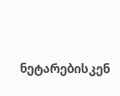ნეტარებისკენ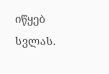იწყებ სვლას.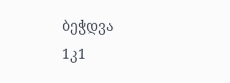ბეჭდვა
1კ1